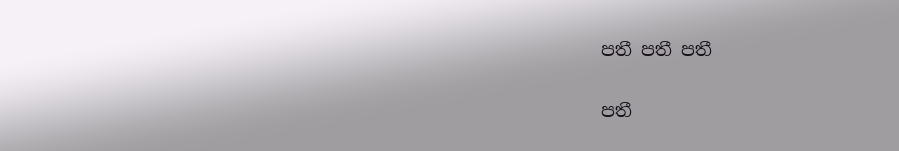පතී පතී පතී

පතී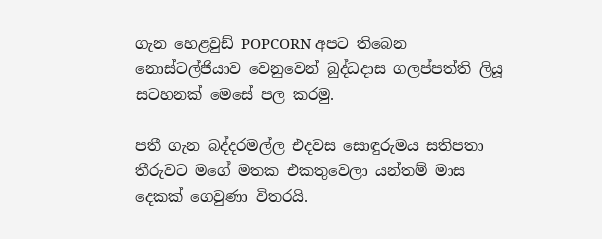ගැන හෙළවුඩ් POPCORN අපට තිබෙන නොස්ටල්ජියාව වෙනුවෙන් බුද්ධදාස ගලප්පත්ති ලියූ සටහනක් මෙසේ පල කරමු.

පතී ගැන බද්දරමල්ල එදවස සොඳුරුමය සතිපතා තීරුවට මගේ මතක එකතුවෙලා යන්තම් මාස දෙකක් ගෙවුණා විතරයි.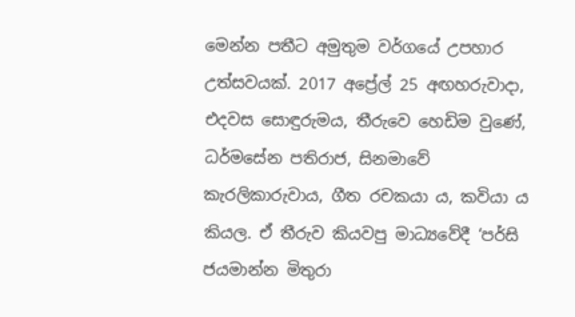මෙන්න පතීට අමුතුම වර්ගයේ උපහාර උත්සවයක්. 2017 අප්‍රේල් 25 අඟහරුවාදා, එදවස සොඳුරුමය, තීරුවෙ හෙඩිම වුණේ, ධර්මසේන පතිරාජ, සිනමාවේ කැරලිකාරුවාය, ගීත රචකයා ය, කවියා ය කියල. ඒ තීරුව කියවපු මාධ්‍යවේදී ‘පර්සි ජයමාන්න මිතුරා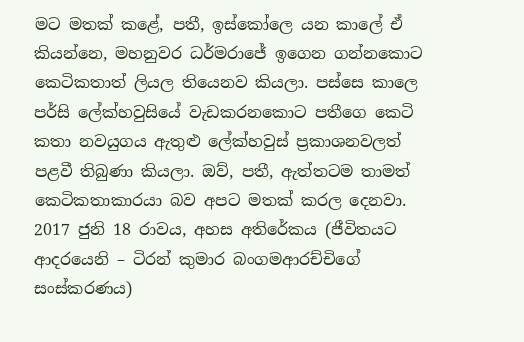මට මතක් කළේ, පතී, ඉස්කෝලෙ යන කාලේ ඒ කියන්නෙ, මහනුවර ධර්මරාජේ ඉගෙන ගන්නකොට කෙටිකතාත් ලියල තියෙනව කියලා. පස්සෙ කාලෙ පර්සි ලේක්හවුසියේ වැඩකරනකොට පතීගෙ කෙටි කතා නවයුගය ඇතුළු ලේක්හවුස් ප්‍රකාශනවලත් පළවී තිබුණා කියලා. ඔව්, පතී, ඇත්තටම තාමත් කෙටිකතාකාරයා බව අපට මතක් කරල දෙනවා. 2017 ජුනි 18 රාවය, අහස අතිරේකය (ජීවිතයට ආදරයෙනි – ටිරන් කුමාර බංගමආරච්චිගේ සංස්කරණය)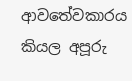ආවතේවකාරය කියල අපූරු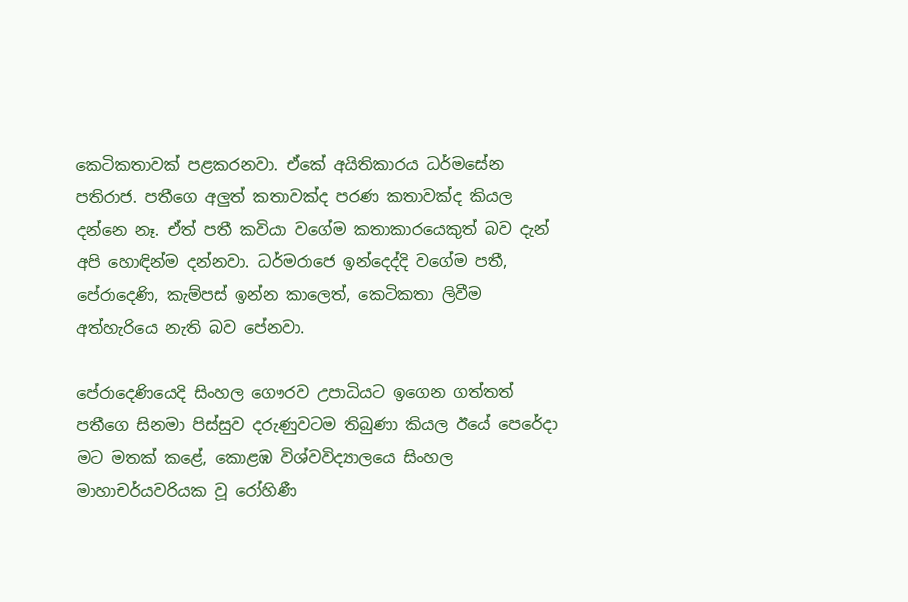කෙටිකතාවක් පළකරනවා. ඒකේ අයිතිකාරය ධර්මසේන පතිරාජ. පතීගෙ අලුත් කතාවක්ද පරණ කතාවක්ද කියල දන්නෙ නෑ. ඒත් පතී කවියා වගේම කතාකාරයෙකුත් බව දැන් අපි හොඳින්ම දන්නවා. ධර්මරාජෙ ඉන්දෙද්දි වගේම පතී, පේරාදෙණි, කැම්පස් ඉන්න කාලෙත්, කෙටිකතා ලිවීම අත්හැරියෙ නැති බව පේනවා.

පේරාදෙණියෙදි සිංහල ගෞරව උපාධියට ඉගෙන ගත්තත් පතීගෙ සිනමා පිස්සුව දරුණුවටම තිබුණා කියල ඊයේ පෙරේදා මට මතක් කළේ, කොළඹ විශ්වවිද්‍යාලයෙ සිංහල මාහාචර්යවරියක වූ රෝහිණී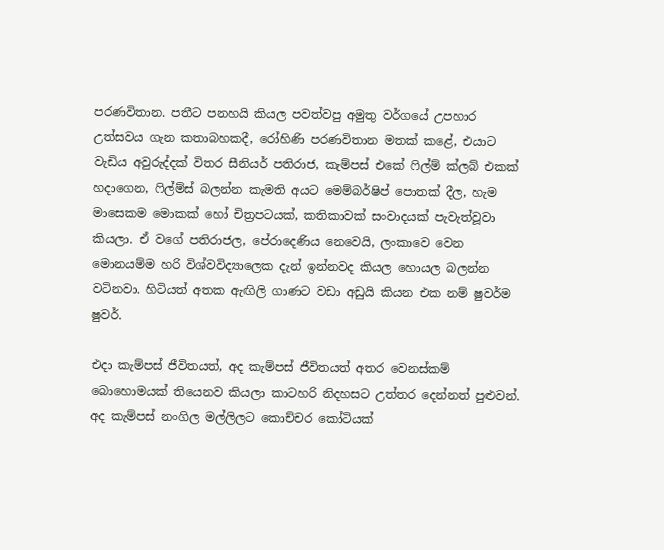පරණවිතාන. පතීට පනහයි කියල පවත්වපු අමුතු වර්ගයේ උපහාර උත්සවය ගැන කතාබහකදී, රෝහිණි පරණවිතාන මතක් කළේ, එයාට වැඩිය අවුරුද්දක් විතර සීනියර් පතිරාජ, කැම්පස් එකේ ෆිල්ම් ක්ලබ් එකක් හදාගෙන, ෆිල්ම්ස් බලන්න කැමති අයට මෙම්බර්ෂිප් පොතක් දීල, හැම මාසෙකම මොකක් ‍හෝ චිත්‍රපටයක්, කතිකාවක් සංවාදයක් පැවැත්වූවා කියලා. ඒ වගේ පතිරාජල, පේරාදෙණිය නෙවෙයි, ලංකාවෙ වෙන මොනයම්ම හරි විශ්වවිද්‍යාලෙක දැන් ඉන්නවද කියල හොයල බලන්න වටිනවා. හිටියත් අතක ඇඟිලි ගාණට වඩා අඩුයි කියන එක නම් ෂුවර්ම ෂුවර්.

එදා කැම්පස් ජීවිතයත්, අද කැම්පස් ජීවිතයත් අතර වෙනස්කම් බොහොමයක් තියෙනව කියලා කාටහරි නිදහසට උත්තර දෙන්නත් පුළුවන්. අද කැම්පස් නංගිල මල්ලිලට කොච්චර කෝටියක්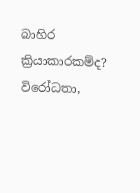බාහිර ක්‍රියාකාරකම්ද? විරෝධතා,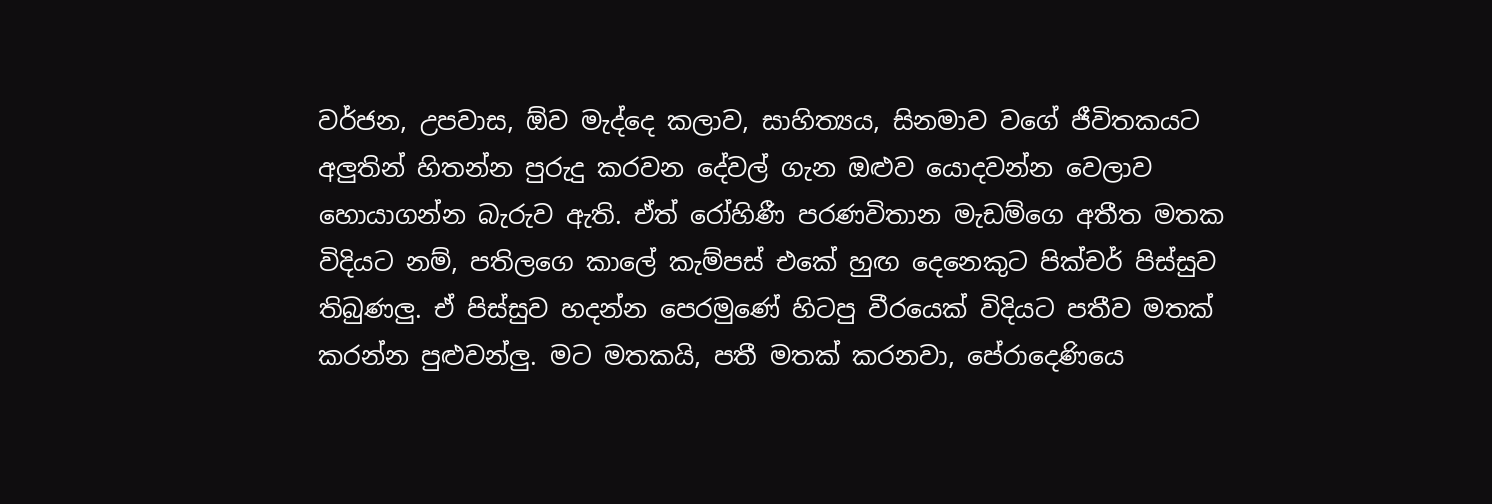වර්ජන, උපවාස, ඕව මැද්දෙ කලාව, සාහිත්‍යය, සිනමාව වගේ ජීවිතකයට අලුතින් හිතන්න පුරුදු කරවන දේවල් ගැන ඔළුව යොදවන්න වෙලාව හොයාගන්න බැරුව ඇති. ඒත් රෝහිණී පරණවිතාන මැඩම්ගෙ අතීත මතක විදියට නම්, පතිලගෙ කාලේ කැම්පස් එකේ හුඟ දෙනෙකුට පික්චර් පිස්සුව තිබුණලු. ඒ පිස්සුව හදන්න පෙරමුණේ හිටපු වීරයෙක් විදියට පතීව මතක් කරන්න පුළුවන්ලු. මට මතකයි, පතී මතක් කරනවා, පේරාදෙණියෙ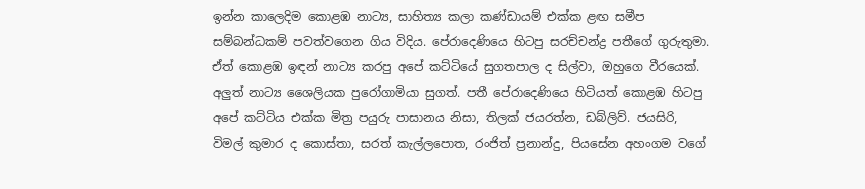ඉන්න කාලෙදිම කොළඹ නාට්‍ය, සාහිත්‍ය කලා කණ්ඩායම් එක්ක ළඟ සමීප සම්බන්ධකම් පවත්වගෙන ගිය විදිය. පේරාදෙණියෙ හිටපු සරච්චන්ද්‍ර පතීගේ ගුරුතුමා. ඒත් කොළඹ ඉඳන් නාට්‍ය කරපු අපේ කට්ටියේ සුගතපාල ද සිල්වා, ඔහුගෙ වීරයෙක්. අලුත් නාට්‍ය ශෛලියක පුරෝගාමියා සුගත්. පතී පේරාදෙණියෙ හිටියත් කොළඹ හිටපු අපේ කට්ටිය එක්ක මිත්‍ර පයුරු පාසානය නිසා, තිලක් ජයරත්න, ඩබ්ලිව්. ජයසිරි, විමල් කුමාර ද කොස්තා, සරත් කැල්ලපොත, රංජිත් ප්‍රනාන්දු, පියසේන අහංගම වගේ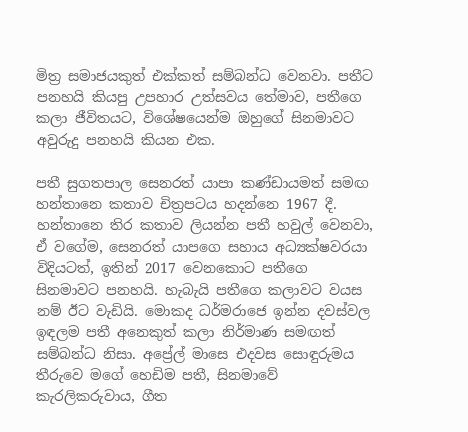මිත්‍ර සමාජයකුත් එක්කත් සම්බන්ධ වෙනවා. පතීට පනහයි කියපු උපහාර උත්සවය තේමාව, පතීගෙ කලා ජීවිතයට, විශේෂයෙන්ම ඔහුගේ සිනමාවට අවුරුදු පනහයි කියන එක.

පතී සුගතපාල සෙනරත් යාපා කණ්ඩායමත් සමඟ හන්තානෙ කතාව චිත්‍රපටය හදන්නෙ 1967 දී. හන්තානෙ තිර කතාව ලියන්න පතී හවුල් වෙනවා, ඒ වගේම, සෙනරත් යාපගෙ සහාය අධ්‍යක්ෂවරයා විදියටත්, ඉතින් 2017 වෙනකොට පතීගෙ සිනමාවට පනහයි. හැබැයි පතීගෙ කලාවට වයස නම් ඊට වැඩියි. මොකද ධර්මරාජෙ ඉන්න දවස්වල ඉඳලම පතී අනෙකුත් කලා නිර්මාණ සමඟත් සම්බන්ධ නිසා. අප්‍රේල් මාසෙ එදවස සොඳුරුමය තීරුවෙ මගේ හෙඩිම පතී, සිනමාවේ කැරලිකරුවාය, ගීත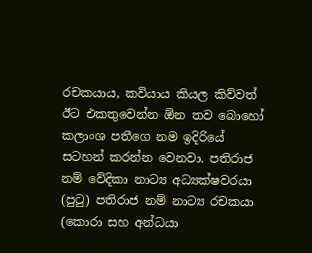රචකයාය, කවියාය කියල කිව්වත් ඊට එකතුවෙන්න ඕන තව බොහෝ කලාංශ පතීගෙ නම ඉදිරියේ සටහන් කරන්න වෙනවා. පතිරාජ නම් වේදිකා නාට්‍ය අධ්‍යක්ෂවරයා (පුටු) පතිරාජ නම් නාට්‍ය රචකයා (කොරා සහ අන්ධයා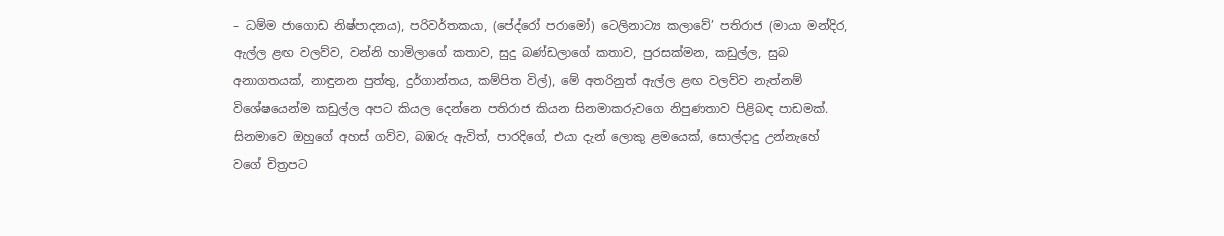– ධම්ම ජාගොඩ නිෂ්පාදනය), පරිවර්තකයා, (පේද්රෝ පරාමෝ) ටෙලිනාට්‍ය කලාවේ’ පතිරාජ (මායා මන්දිර, ඇල්ල ළඟ වලව්ව, වන්නි හාමිලාගේ කතාව, සුදු බණ්ඩලාගේ කතාව, පුරසක්මන, කඩුල්ල, සුබ අනාගතයක්, නාඳුනන පුත්තු, දුර්ගාන්තය, කම්පිත විල්), මේ අතරිනුත් ඇල්ල ළඟ වලව්ව නැත්නම් විශේෂයෙන්ම කඩුල්ල අපට කියල දෙන්නෙ පතිරාජ කියන සිනමාකරුවගෙ නිපුණතාව පිළිබඳ පාඩමක්. සිනමාවෙ ඔහුගේ අහස් ගව්ව, බඹරු ඇවිත්, පාරදිගේ, එයා දැන් ලොකු ළමයෙක්, සොල්දාදු උන්නැහේ වගේ චිත්‍රපට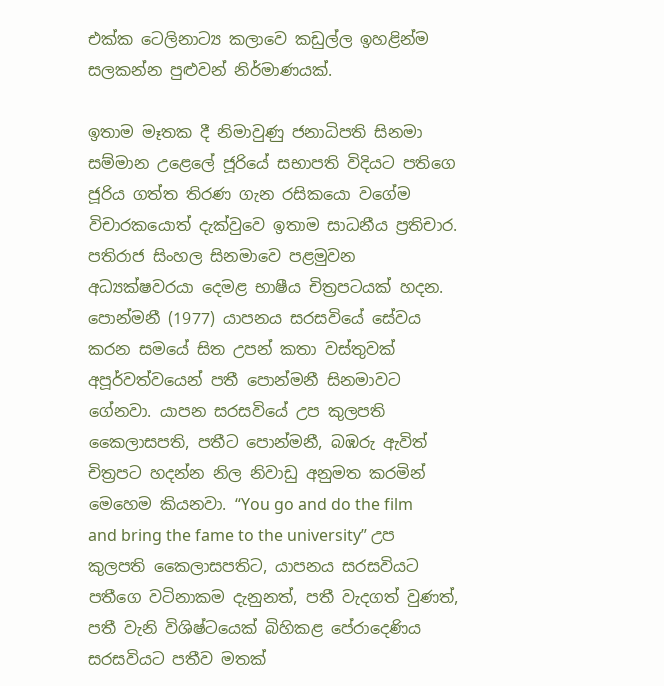එක්ක ටෙලිනාට්‍ය කලාවෙ කඩුල්ල ඉහළින්ම සලකන්න පුළුවන් නිර්මාණයක්.

ඉතාම මෑතක දී නිමාවුණු ජනාධිපති සිනමා සම්මාන උළෙලේ ජූරියේ සභාපති විදියට පතිගෙ ජූරිය ගත්ත තිරණ ගැන රසිකයො වගේම විචාරකයොත් දැක්වුවෙ ඉතාම සාධනීය ප්‍රතිචාර. පතිරාජ සිංහල සිනමාවෙ පළමුවන අධ්‍යක්ෂවරයා දෙමළ භාෂීය චිත්‍රපටයක් හදන. පොන්මනී (1977) යාපනය සරසවියේ සේවය කරන සමයේ සිත උපන් කතා වස්තුවක් අපූර්වත්වයෙන් පතී පොන්මනී සිනමාවට ගේනවා. යාපන සරසවියේ උප කුලපති කෛලාසපති, පතීට පොන්මනී, බඹරු ඇවිත් චිත්‍රපට හදන්න නිල නිවාඩු අනුමත කරමින් මෙහෙම කියනවා. “You go and do the film and bring the fame to the university” උප කුලපති කෛලාසපතිට, යාපනය සරසවියට පතීගෙ වටිනාකම දැනුනත්, පතී වැදගත් වුණත්, පතී වැනි විශිෂ්ටයෙක් බිහිකළ පේරාදෙණිය සරසවියට පතීව මතක්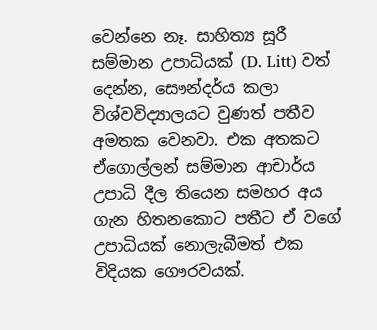වෙන්නෙ නෑ. සාහිත්‍ය සූරී සම්මාන උපාධියක් (D. Litt) වත් දෙන්න, සෞන්දර්ය කලා විශ්වවිද්‍යාලයට වුණත් පතීව අමතක වෙනවා. එක අතකට ඒගොල්ලන් සම්මාන ආචාර්ය උපාධි දීල තියෙන සමහර අය ගැන හිතනකොට පතීට ඒ වගේ උපාධියක් නොලැබීමත් එක විදියක ගෞරවයක්.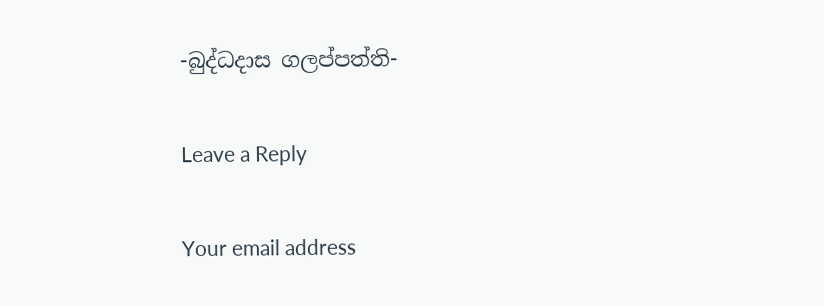-බුද්ධදාස ගලප්පත්ති-

Leave a Reply

Your email address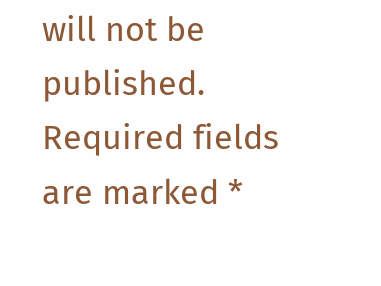will not be published. Required fields are marked *